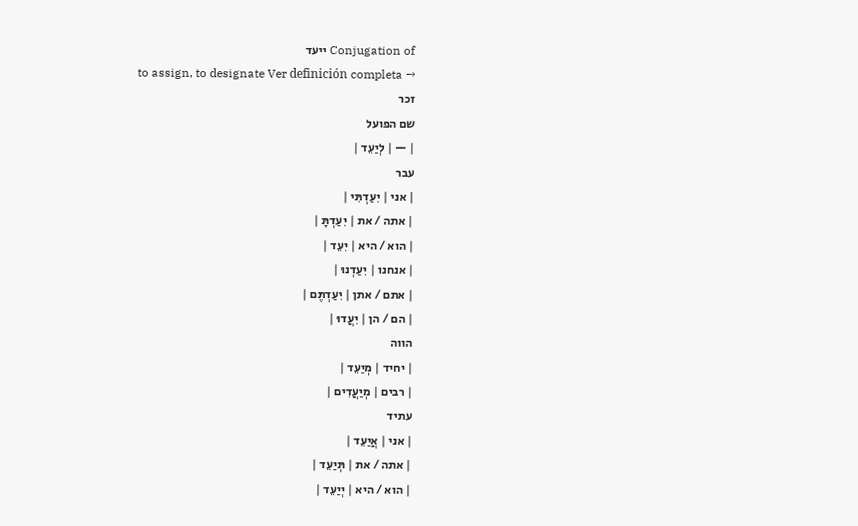Conjugation of ייעד
to assign, to designate Ver definición completa →
זכר
שם הפועל
| — | לְיַעֵד |
עבר
| אני | יִעַדְתִּי |
| אתה / את | יִעַדְתָּ |
| הוא / היא | יִעֵד |
| אנחנו | יִעַדְנוּ |
| אתם / אתן | יִעַדְתֶּם |
| הם / הן | יִעֲדוּ |
הווה
| יחיד | מְיַעֵד |
| רבים | מְיַעֲדִים |
עתיד
| אני | אֲיַעֵד |
| אתה / את | תְּיַעֵד |
| הוא / היא | יְיַעֵד |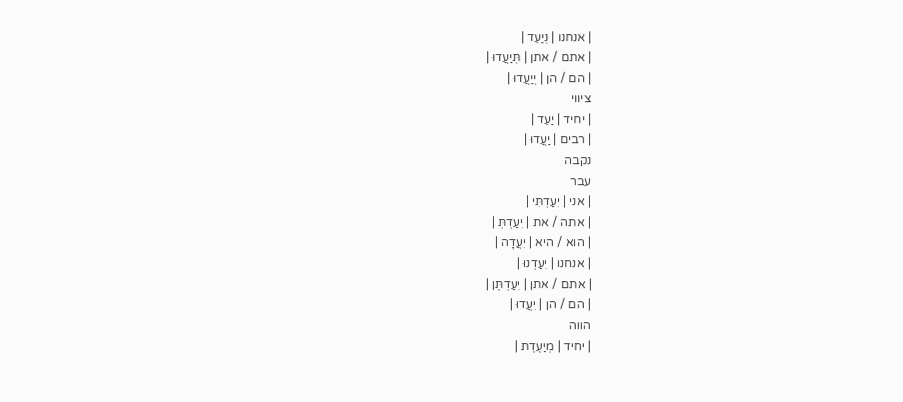| אנחנו | נְיַעֵד |
| אתם / אתן | תְּיַעֲדוּ |
| הם / הן | יְיַעֲדוּ |
ציווי
| יחיד | יַעֵד |
| רבים | יַעֲדוּ |
נקבה
עבר
| אני | יִעַדְתִּי |
| אתה / את | יִעַדְתְּ |
| הוא / היא | יִעֲדָה |
| אנחנו | יִעַדְנוּ |
| אתם / אתן | יִעַדְתֶּן |
| הם / הן | יִעֲדוּ |
הווה
| יחיד | מְיַעֶדֶת |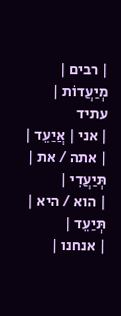| רבים | מְיַעֲדוֹת |
עתיד
| אני | אֲיַעֵד |
| אתה / את | תְּיַעֲדִי |
| הוא / היא | תְּיַעֵד |
| אנחנו |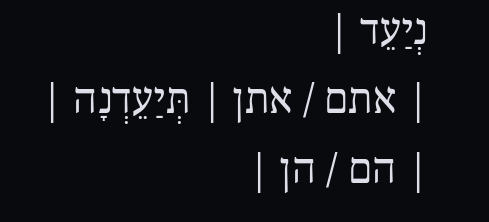נְיַעֵד |
| אתם / אתן | תְּיַעֵדְנָה |
| הם / הן |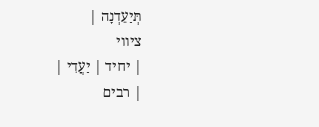תְּיַעֵדְנָה |
ציווי
| יחיד | יַעֲדִי |
| רבים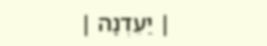| יַעֵדְנָה |